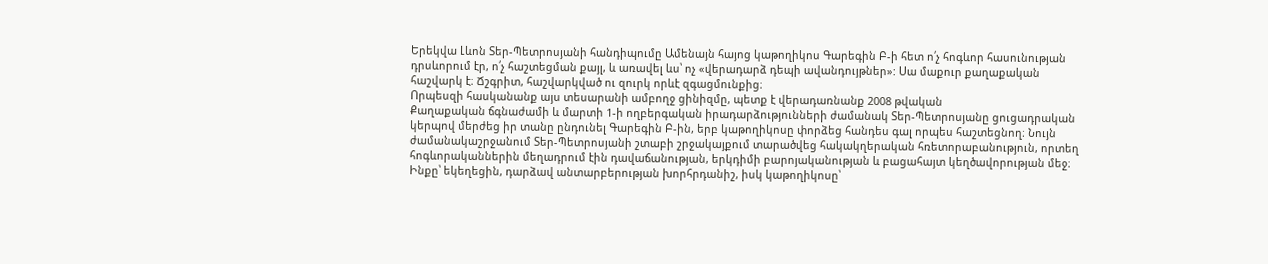Երեկվա Լևոն Տեր-Պետրոսյանի հանդիպումը Ամենայն հայոց կաթողիկոս Գարեգին Բ-ի հետ ո՛չ հոգևոր հասունության դրսևորում էր, ո՛չ հաշտեցման քայլ, և առավել ևս՝ ոչ «վերադարձ դեպի ավանդույթներ»: Սա մաքուր քաղաքական հաշվարկ է։ Ճշգրիտ, հաշվարկված ու զուրկ որևէ զգացմունքից։
Որպեսզի հասկանանք այս տեսարանի ամբողջ ցինիզմը, պետք է վերադառնանք 2008 թվական
Քաղաքական ճգնաժամի և մարտի 1-ի ողբերգական իրադարձությունների ժամանակ Տեր-Պետրոսյանը ցուցադրական կերպով մերժեց իր տանը ընդունել Գարեգին Բ-ին, երբ կաթողիկոսը փորձեց հանդես գալ որպես հաշտեցնող։ Նույն ժամանակաշրջանում Տեր-Պետրոսյանի շտաբի շրջակայքում տարածվեց հակակղերական հռետորաբանություն, որտեղ հոգևորականներին մեղադրում էին դավաճանության, երկդիմի բարոյականության և բացահայտ կեղծավորության մեջ։ Ինքը՝ եկեղեցին, դարձավ անտարբերության խորհրդանիշ, իսկ կաթողիկոսը՝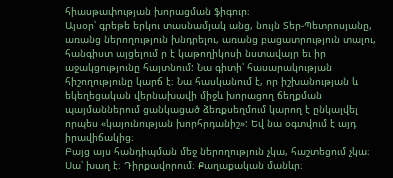հիասթափության խորացման ֆիգուր։
Այսօր՝ գրեթե երկու տասնամյակ անց, նույն Տեր-Պետրոսյանը, առանց ներողություն խնդրելու, առանց բացատրություն տալու, հանգիստ այցելում ր է կաթողիկոսի նստավայր եւ իր աջակցությունը հայտնում: Նա գիտի՝ հասարակության հիշողությունը կարճ է։ Նա հասկանում է, որ իշխանության և եկեղեցական վերնախավի միջև խորացող ճեղքման պայմաններում ցանկացած ձեռքսեղմում կարող է ընկալվել որպես «կայունության խորհրդանիշ»: Եվ նա օգտվում է այդ իրավիճակից։
Բայց այս հանդիպման մեջ ներողություն չկա, հաշտեցում չկա։ Սա՝ խաղ է։ Դիրքավորում։ Քաղաքական մանևր։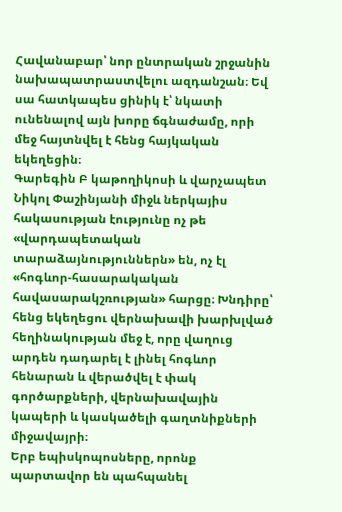Հավանաբար՝ նոր ընտրական շրջանին նախապատրաստվելու ազդանշան։ Եվ սա հատկապես ցինիկ է՝ նկատի ունենալով այն խորը ճգնաժամը, որի մեջ հայտնվել է հենց հայկական եկեղեցին։
Գարեգին Բ կաթողիկոսի և վարչապետ Նիկոլ Փաշինյանի միջև ներկայիս հակասության էությունը ոչ թե «վարդապետական տարաձայնություններն» են, ոչ էլ «հոգևոր-հասարակական հավասարակշռության» հարցը։ Խնդիրը՝ հենց եկեղեցու վերնախավի խարխլված հեղինակության մեջ է, որը վաղուց արդեն դադարել է լինել հոգևոր հենարան և վերածվել է փակ գործարքների, վերնախավային կապերի և կասկածելի գաղտնիքների միջավայրի։
Երբ եպիսկոպոսները, որոնք պարտավոր են պահպանել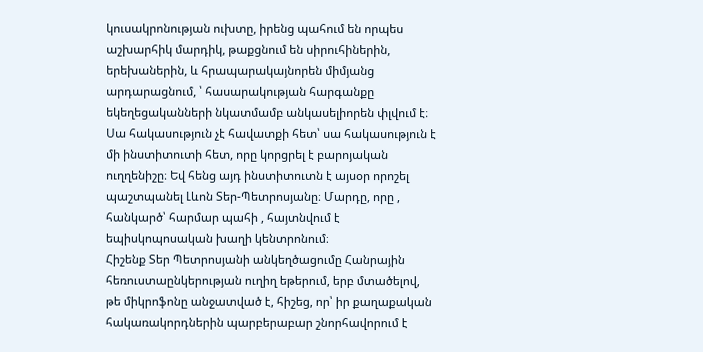կուսակրոնության ուխտը, իրենց պահում են որպես աշխարհիկ մարդիկ, թաքցնում են սիրուհիներին, երեխաներին, և հրապարակայնորեն միմյանց արդարացնում, ՝ հասարակության հարգանքը եկեղեցականների նկատմամբ անկասելիորեն փլվում է։ Սա հակասություն չէ հավատքի հետ՝ սա հակասություն է մի ինստիտուտի հետ, որը կորցրել է բարոյական ուղղենիշը։ Եվ հենց այդ ինստիտուտն է այսօր որոշել պաշտպանել Լևոն Տեր-Պետրոսյանը։ Մարդը, որը , հանկարծ՝ հարմար պահի , հայտնվում է եպիսկոպոսական խաղի կենտրոնում։
Հիշենք Տեր Պետրոսյանի անկեղծացումը Հանրային հեռուստաընկերության ուղիղ եթերում, երբ մտածելով, թե միկրոֆոնը անջատված է, հիշեց, որ՝ իր քաղաքական հակառակորդներին պարբերաբար շնորհավորում է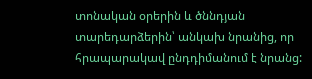տոնական օրերին և ծննդյան տարեդարձերին՝ անկախ նրանից, որ հրապարակավ ընդդիմանում է նրանց: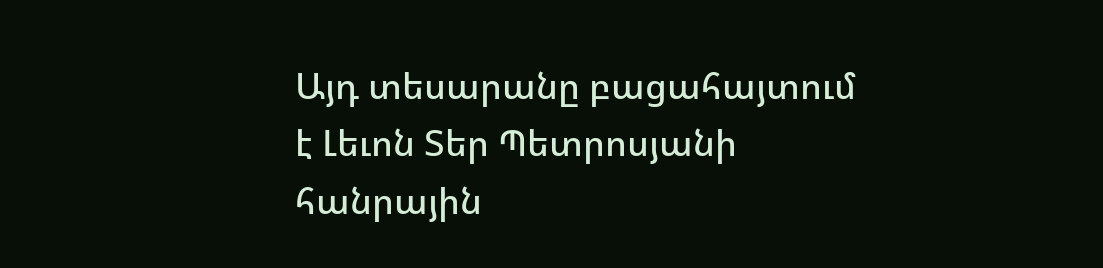Այդ տեսարանը բացահայտում է Լեւոն Տեր Պետրոսյանի հանրային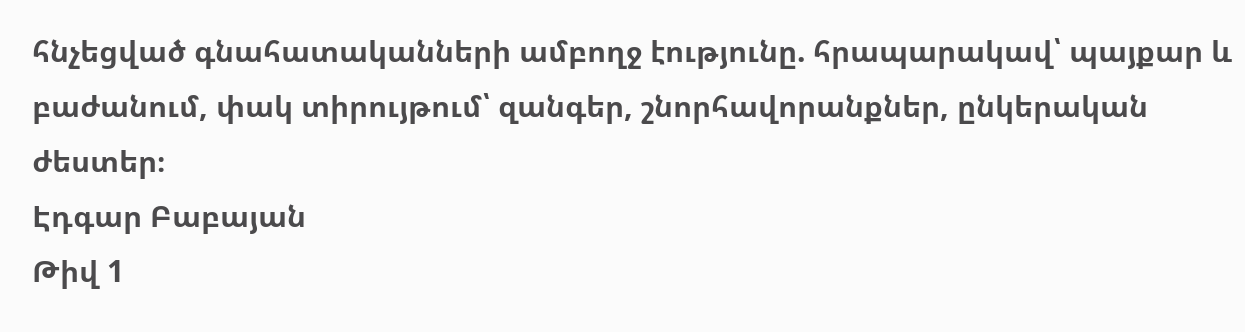հնչեցված գնահատականների ամբողջ էությունը. հրապարակավ՝ պայքար և բաժանում, փակ տիրույթում՝ զանգեր, շնորհավորանքներ, ընկերական ժեստեր։
Էդգար Բաբայան
Թիվ 1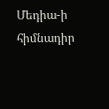Մեդիա-ի հիմնադիր